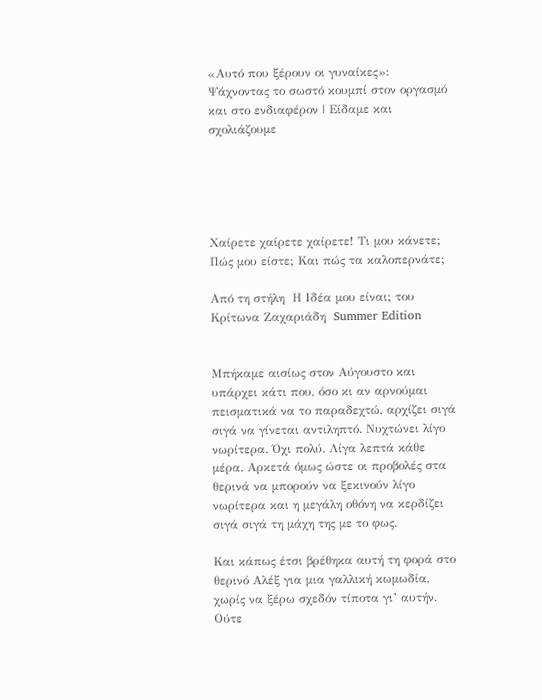«Αυτό που ξέρουν οι γυναίκες»: Ψάχνοντας το σωστό κουμπί στον οργασμό και στο ενδιαφέρον | Είδαμε και σχολιάζουμε





Χαίρετε χαίρετε χαίρετε! Τι μου κάνετε; Πώς μου είστε; Και πώς τα καλοπερνάτε;

Από τη στήλη  Η Ιδέα μου είναι; του Κρίτωνα Ζαχαριάδη  Summer Edition


Μπήκαμε αισίως στον Αύγουστο και υπάρχει κάτι που, όσο κι αν αρνούμαι πεισματικά να το παραδεχτώ, αρχίζει σιγά σιγά να γίνεται αντιληπτό. Νυχτώνει λίγο νωρίτερα. Όχι πολύ. Λίγα λεπτά κάθε μέρα. Αρκετά όμως ώστε οι προβολές στα θερινά να μπορούν να ξεκινούν λίγο νωρίτερα και η μεγάλη οθόνη να κερδίζει σιγά σιγά τη μάχη της με το φως.

Και κάπως έτσι βρέθηκα αυτή τη φορά στο θερινό Αλέξ για μια γαλλική κωμωδία, χωρίς να ξέρω σχεδόν τίποτα γι’ αυτήν. Ούτε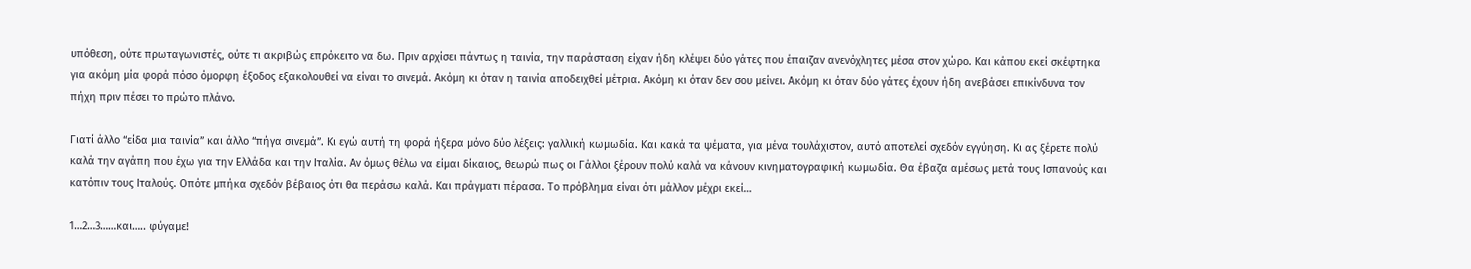υπόθεση, ούτε πρωταγωνιστές, ούτε τι ακριβώς επρόκειτο να δω. Πριν αρχίσει πάντως η ταινία, την παράσταση είχαν ήδη κλέψει δύο γάτες που έπαιζαν ανενόχλητες μέσα στον χώρο. Και κάπου εκεί σκέφτηκα για ακόμη μία φορά πόσο όμορφη έξοδος εξακολουθεί να είναι το σινεμά. Ακόμη κι όταν η ταινία αποδειχθεί μέτρια. Ακόμη κι όταν δεν σου μείνει. Ακόμη κι όταν δύο γάτες έχουν ήδη ανεβάσει επικίνδυνα τον πήχη πριν πέσει το πρώτο πλάνο.

Γιατί άλλο “είδα μια ταινία” και άλλο “πήγα σινεμά”. Κι εγώ αυτή τη φορά ήξερα μόνο δύο λέξεις: γαλλική κωμωδία. Και κακά τα ψέματα, για μένα τουλάχιστον, αυτό αποτελεί σχεδόν εγγύηση. Κι ας ξέρετε πολύ καλά την αγάπη που έχω για την Ελλάδα και την Ιταλία. Αν όμως θέλω να είμαι δίκαιος, θεωρώ πως οι Γάλλοι ξέρουν πολύ καλά να κάνουν κινηματογραφική κωμωδία. Θα έβαζα αμέσως μετά τους Ισπανούς και κατόπιν τους Ιταλούς. Οπότε μπήκα σχεδόν βέβαιος ότι θα περάσω καλά. Και πράγματι πέρασα. Το πρόβλημα είναι ότι μάλλον μέχρι εκεί…

1…2…3……και….. φύγαμε!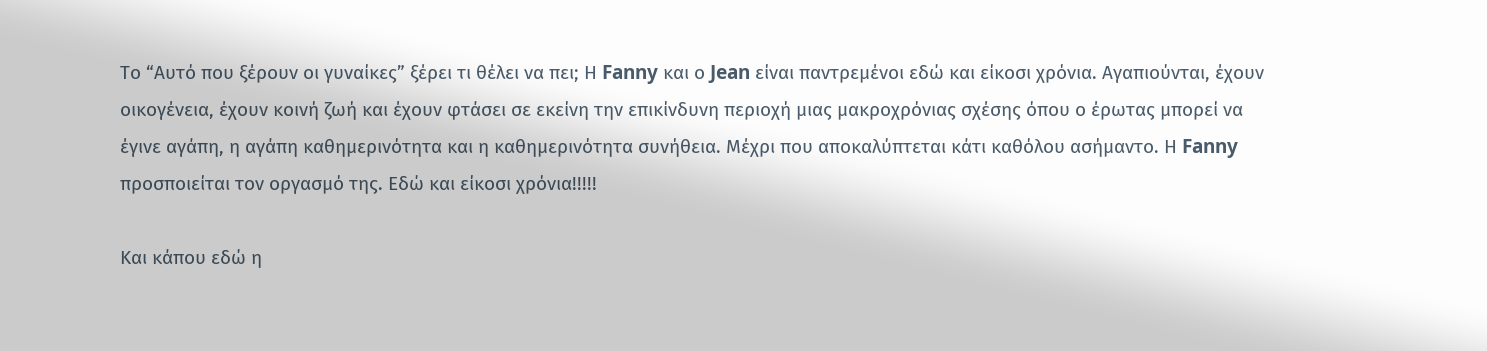Το “Αυτό που ξέρουν οι γυναίκες” ξέρει τι θέλει να πει; Η Fanny και ο Jean είναι παντρεμένοι εδώ και είκοσι χρόνια. Αγαπιούνται, έχουν οικογένεια, έχουν κοινή ζωή και έχουν φτάσει σε εκείνη την επικίνδυνη περιοχή μιας μακροχρόνιας σχέσης όπου ο έρωτας μπορεί να έγινε αγάπη, η αγάπη καθημερινότητα και η καθημερινότητα συνήθεια. Μέχρι που αποκαλύπτεται κάτι καθόλου ασήμαντο. Η Fanny προσποιείται τον οργασμό της. Εδώ και είκοσι χρόνια!!!!!

Και κάπου εδώ η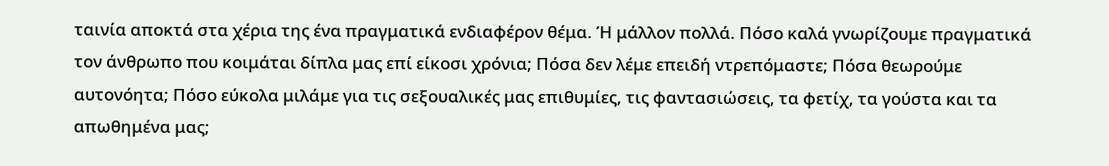ταινία αποκτά στα χέρια της ένα πραγματικά ενδιαφέρον θέμα. Ή μάλλον πολλά. Πόσο καλά γνωρίζουμε πραγματικά τον άνθρωπο που κοιμάται δίπλα μας επί είκοσι χρόνια; Πόσα δεν λέμε επειδή ντρεπόμαστε; Πόσα θεωρούμε αυτονόητα; Πόσο εύκολα μιλάμε για τις σεξουαλικές μας επιθυμίες, τις φαντασιώσεις, τα φετίχ, τα γούστα και τα απωθημένα μας;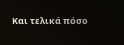Και τελικά πόσο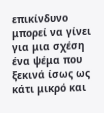επικίνδυνο μπορεί να γίνει για μια σχέση ένα ψέμα που ξεκινά ίσως ως κάτι μικρό και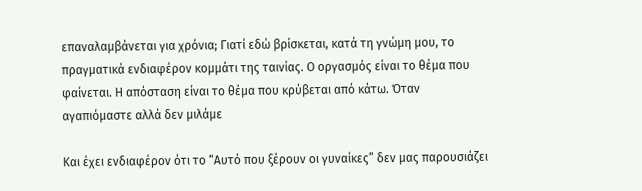επαναλαμβάνεται για χρόνια; Γιατί εδώ βρίσκεται, κατά τη γνώμη μου, το πραγματικά ενδιαφέρον κομμάτι της ταινίας. Ο οργασμός είναι το θέμα που φαίνεται. Η απόσταση είναι το θέμα που κρύβεται από κάτω. Όταν αγαπιόμαστε αλλά δεν μιλάμε

Και έχει ενδιαφέρον ότι το “Αυτό που ξέρουν οι γυναίκες” δεν μας παρουσιάζει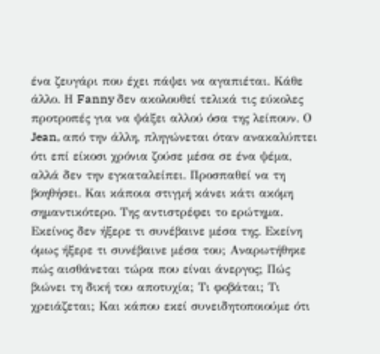ένα ζευγάρι που έχει πάψει να αγαπιέται. Κάθε άλλο. Η Fanny δεν ακολουθεί τελικά τις εύκολες προτροπές για να ψάξει αλλού όσα της λείπουν. Ο Jean, από την άλλη, πληγώνεται όταν ανακαλύπτει ότι επί είκοσι χρόνια ζούσε μέσα σε ένα ψέμα, αλλά δεν την εγκαταλείπει. Προσπαθεί να τη βοηθήσει. Και κάποια στιγμή κάνει κάτι ακόμη σημαντικότερο. Της αντιστρέφει το ερώτημα. Εκείνος δεν ήξερε τι συνέβαινε μέσα της. Εκείνη όμως ήξερε τι συνέβαινε μέσα του; Αναρωτήθηκε πώς αισθάνεται τώρα που είναι άνεργος; Πώς βιώνει τη δική του αποτυχία; Τι φοβάται; Τι χρειάζεται; Και κάπου εκεί συνειδητοποιούμε ότι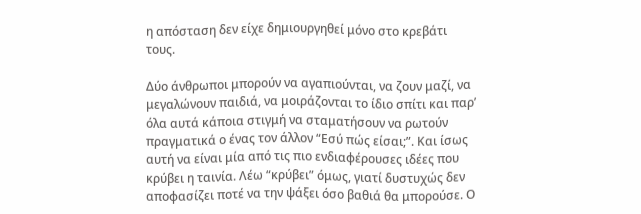η απόσταση δεν είχε δημιουργηθεί μόνο στο κρεβάτι τους.

Δύο άνθρωποι μπορούν να αγαπιούνται, να ζουν μαζί, να μεγαλώνουν παιδιά, να μοιράζονται το ίδιο σπίτι και παρ’ όλα αυτά κάποια στιγμή να σταματήσουν να ρωτούν πραγματικά ο ένας τον άλλον “Εσύ πώς είσαι;”. Και ίσως αυτή να είναι μία από τις πιο ενδιαφέρουσες ιδέες που κρύβει η ταινία. Λέω “κρύβει” όμως, γιατί δυστυχώς δεν αποφασίζει ποτέ να την ψάξει όσο βαθιά θα μπορούσε. Ο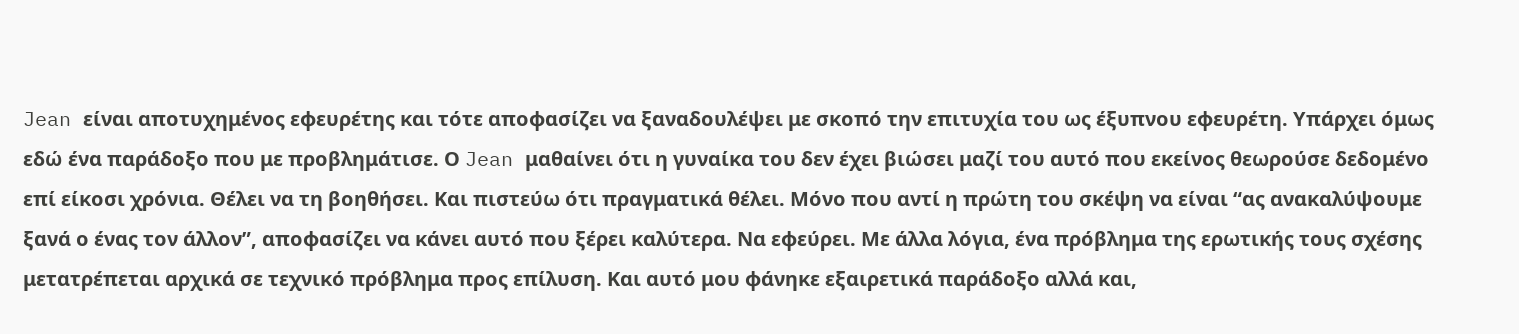Jean είναι αποτυχημένος εφευρέτης και τότε αποφασίζει να ξαναδουλέψει με σκοπό την επιτυχία του ως έξυπνου εφευρέτη. Υπάρχει όμως εδώ ένα παράδοξο που με προβλημάτισε. Ο Jean μαθαίνει ότι η γυναίκα του δεν έχει βιώσει μαζί του αυτό που εκείνος θεωρούσε δεδομένο επί είκοσι χρόνια. Θέλει να τη βοηθήσει. Και πιστεύω ότι πραγματικά θέλει. Μόνο που αντί η πρώτη του σκέψη να είναι “ας ανακαλύψουμε ξανά ο ένας τον άλλον”, αποφασίζει να κάνει αυτό που ξέρει καλύτερα. Να εφεύρει. Με άλλα λόγια, ένα πρόβλημα της ερωτικής τους σχέσης μετατρέπεται αρχικά σε τεχνικό πρόβλημα προς επίλυση. Και αυτό μου φάνηκε εξαιρετικά παράδοξο αλλά και,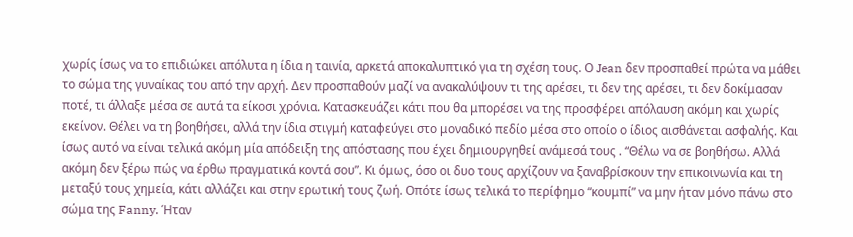χωρίς ίσως να το επιδιώκει απόλυτα η ίδια η ταινία, αρκετά αποκαλυπτικό για τη σχέση τους. Ο Jean δεν προσπαθεί πρώτα να μάθει το σώμα της γυναίκας του από την αρχή. Δεν προσπαθούν μαζί να ανακαλύψουν τι της αρέσει, τι δεν της αρέσει, τι δεν δοκίμασαν ποτέ, τι άλλαξε μέσα σε αυτά τα είκοσι χρόνια. Κατασκευάζει κάτι που θα μπορέσει να της προσφέρει απόλαυση ακόμη και χωρίς εκείνον. Θέλει να τη βοηθήσει, αλλά την ίδια στιγμή καταφεύγει στο μοναδικό πεδίο μέσα στο οποίο ο ίδιος αισθάνεται ασφαλής. Και ίσως αυτό να είναι τελικά ακόμη μία απόδειξη της απόστασης που έχει δημιουργηθεί ανάμεσά τους . “Θέλω να σε βοηθήσω. Αλλά ακόμη δεν ξέρω πώς να έρθω πραγματικά κοντά σου”. Κι όμως, όσο οι δυο τους αρχίζουν να ξαναβρίσκουν την επικοινωνία και τη μεταξύ τους χημεία, κάτι αλλάζει και στην ερωτική τους ζωή. Οπότε ίσως τελικά το περίφημο “κουμπί” να μην ήταν μόνο πάνω στο σώμα της Fanny. Ήταν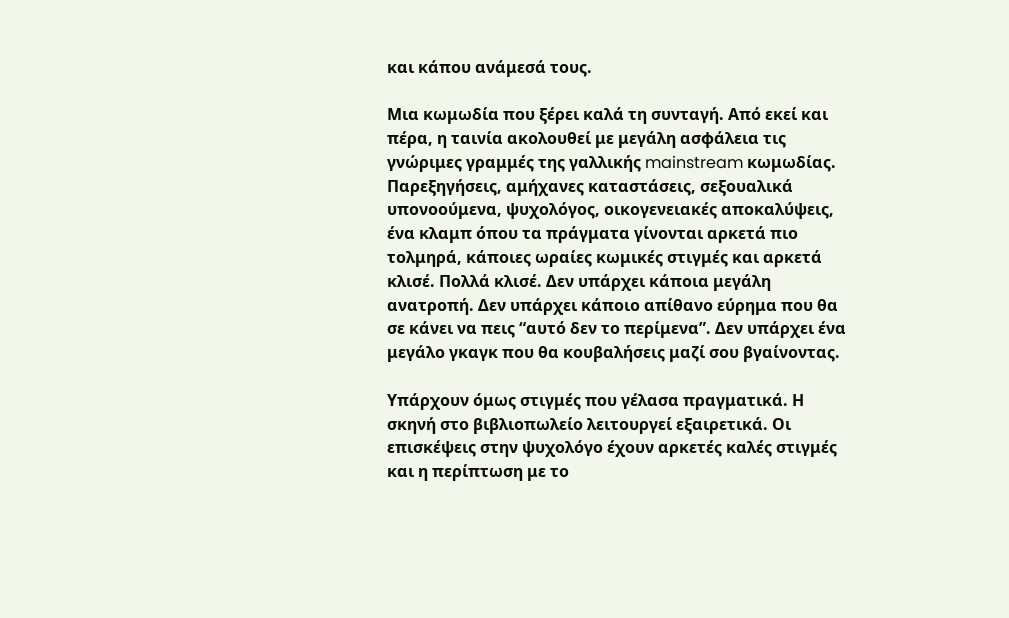και κάπου ανάμεσά τους.

Μια κωμωδία που ξέρει καλά τη συνταγή. Από εκεί και πέρα, η ταινία ακολουθεί με μεγάλη ασφάλεια τις γνώριμες γραμμές της γαλλικής mainstream κωμωδίας. Παρεξηγήσεις, αμήχανες καταστάσεις, σεξουαλικά υπονοούμενα, ψυχολόγος, οικογενειακές αποκαλύψεις, ένα κλαμπ όπου τα πράγματα γίνονται αρκετά πιο τολμηρά, κάποιες ωραίες κωμικές στιγμές και αρκετά κλισέ. Πολλά κλισέ. Δεν υπάρχει κάποια μεγάλη ανατροπή. Δεν υπάρχει κάποιο απίθανο εύρημα που θα σε κάνει να πεις “αυτό δεν το περίμενα”. Δεν υπάρχει ένα μεγάλο γκαγκ που θα κουβαλήσεις μαζί σου βγαίνοντας.

Υπάρχουν όμως στιγμές που γέλασα πραγματικά. Η σκηνή στο βιβλιοπωλείο λειτουργεί εξαιρετικά. Οι επισκέψεις στην ψυχολόγο έχουν αρκετές καλές στιγμές και η περίπτωση με το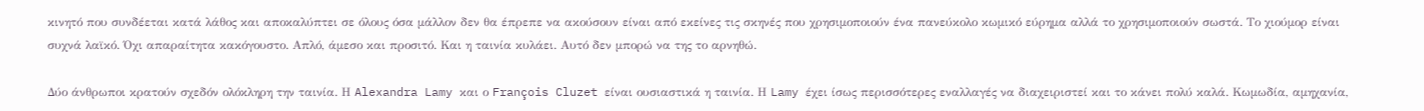κινητό που συνδέεται κατά λάθος και αποκαλύπτει σε όλους όσα μάλλον δεν θα έπρεπε να ακούσουν είναι από εκείνες τις σκηνές που χρησιμοποιούν ένα πανεύκολο κωμικό εύρημα αλλά το χρησιμοποιούν σωστά. Το χιούμορ είναι συχνά λαϊκό. Όχι απαραίτητα κακόγουστο. Απλό, άμεσο και προσιτό. Και η ταινία κυλάει. Αυτό δεν μπορώ να της το αρνηθώ.

Δύο άνθρωποι κρατούν σχεδόν ολόκληρη την ταινία. Η Alexandra Lamy και ο François Cluzet είναι ουσιαστικά η ταινία. Η Lamy έχει ίσως περισσότερες εναλλαγές να διαχειριστεί και το κάνει πολύ καλά. Κωμωδία, αμηχανία,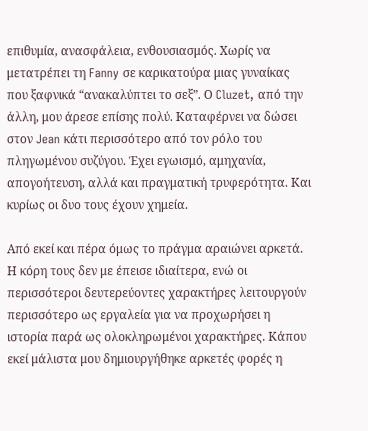επιθυμία, ανασφάλεια, ενθουσιασμός. Χωρίς να μετατρέπει τη Fanny σε καρικατούρα μιας γυναίκας που ξαφνικά “ανακαλύπτει το σεξ”. Ο Cluzet, από την άλλη, μου άρεσε επίσης πολύ. Καταφέρνει να δώσει στον Jean κάτι περισσότερο από τον ρόλο του πληγωμένου συζύγου. Έχει εγωισμό, αμηχανία, απογοήτευση, αλλά και πραγματική τρυφερότητα. Και κυρίως οι δυο τους έχουν χημεία.

Από εκεί και πέρα όμως το πράγμα αραιώνει αρκετά. Η κόρη τους δεν με έπεισε ιδιαίτερα, ενώ οι περισσότεροι δευτερεύοντες χαρακτήρες λειτουργούν περισσότερο ως εργαλεία για να προχωρήσει η ιστορία παρά ως ολοκληρωμένοι χαρακτήρες. Κάπου εκεί μάλιστα μου δημιουργήθηκε αρκετές φορές η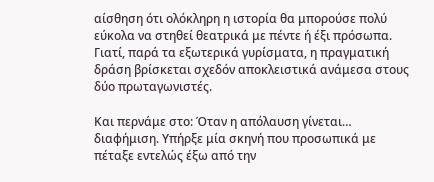αίσθηση ότι ολόκληρη η ιστορία θα μπορούσε πολύ εύκολα να στηθεί θεατρικά με πέντε ή έξι πρόσωπα. Γιατί, παρά τα εξωτερικά γυρίσματα, η πραγματική δράση βρίσκεται σχεδόν αποκλειστικά ανάμεσα στους δύο πρωταγωνιστές.

Και περνάμε στο: Όταν η απόλαυση γίνεται… διαφήμιση. Υπήρξε μία σκηνή που προσωπικά με πέταξε εντελώς έξω από την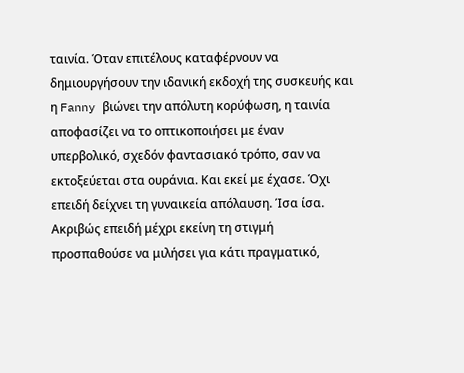ταινία. Όταν επιτέλους καταφέρνουν να δημιουργήσουν την ιδανική εκδοχή της συσκευής και η Fanny βιώνει την απόλυτη κορύφωση, η ταινία αποφασίζει να το οπτικοποιήσει με έναν υπερβολικό, σχεδόν φαντασιακό τρόπο, σαν να εκτοξεύεται στα ουράνια. Και εκεί με έχασε. Όχι επειδή δείχνει τη γυναικεία απόλαυση. Ίσα ίσα. Ακριβώς επειδή μέχρι εκείνη τη στιγμή προσπαθούσε να μιλήσει για κάτι πραγματικό,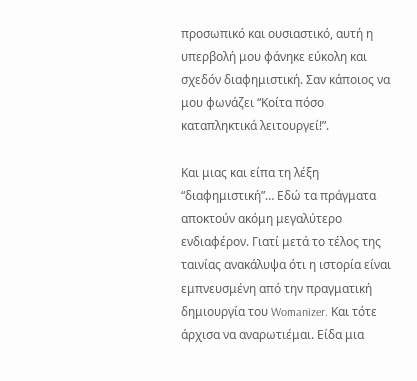προσωπικό και ουσιαστικό, αυτή η υπερβολή μου φάνηκε εύκολη και σχεδόν διαφημιστική. Σαν κάποιος να μου φωνάζει “Κοίτα πόσο καταπληκτικά λειτουργεί!”.

Και μιας και είπα τη λέξη “διαφημιστική”… Εδώ τα πράγματα αποκτούν ακόμη μεγαλύτερο ενδιαφέρον. Γιατί μετά το τέλος της ταινίας ανακάλυψα ότι η ιστορία είναι εμπνευσμένη από την πραγματική δημιουργία του Womanizer. Και τότε άρχισα να αναρωτιέμαι. Είδα μια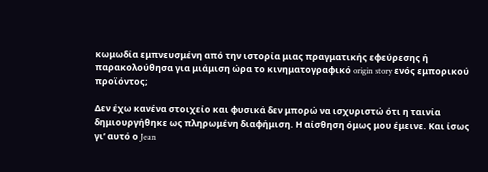κωμωδία εμπνευσμένη από την ιστορία μιας πραγματικής εφεύρεσης ή παρακολούθησα για μιάμιση ώρα το κινηματογραφικό origin story ενός εμπορικού προϊόντος;

Δεν έχω κανένα στοιχείο και φυσικά δεν μπορώ να ισχυριστώ ότι η ταινία δημιουργήθηκε ως πληρωμένη διαφήμιση. Η αίσθηση όμως μου έμεινε. Και ίσως γι’ αυτό ο Jean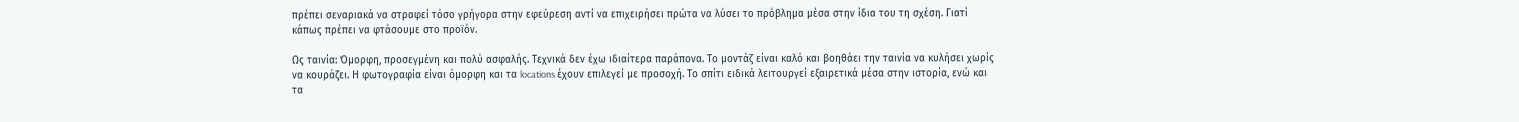πρέπει σεναριακά να στραφεί τόσο γρήγορα στην εφεύρεση αντί να επιχειρήσει πρώτα να λύσει το πρόβλημα μέσα στην ίδια του τη σχέση. Γιατί κάπως πρέπει να φτάσουμε στο προϊόν.

Ως ταινία: Όμορφη, προσεγμένη και πολύ ασφαλής. Τεχνικά δεν έχω ιδιαίτερα παράπονα. Το μοντάζ είναι καλό και βοηθάει την ταινία να κυλήσει χωρίς να κουράζει. Η φωτογραφία είναι όμορφη και τα locations έχουν επιλεγεί με προσοχή. Το σπίτι ειδικά λειτουργεί εξαιρετικά μέσα στην ιστορία, ενώ και τα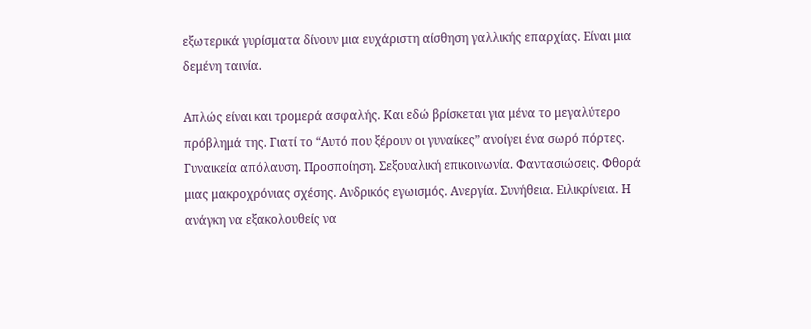εξωτερικά γυρίσματα δίνουν μια ευχάριστη αίσθηση γαλλικής επαρχίας. Είναι μια δεμένη ταινία.

Απλώς είναι και τρομερά ασφαλής. Και εδώ βρίσκεται για μένα το μεγαλύτερο πρόβλημά της. Γιατί το “Αυτό που ξέρουν οι γυναίκες” ανοίγει ένα σωρό πόρτες. Γυναικεία απόλαυση. Προσποίηση. Σεξουαλική επικοινωνία. Φαντασιώσεις. Φθορά μιας μακροχρόνιας σχέσης. Ανδρικός εγωισμός. Ανεργία. Συνήθεια. Ειλικρίνεια. Η ανάγκη να εξακολουθείς να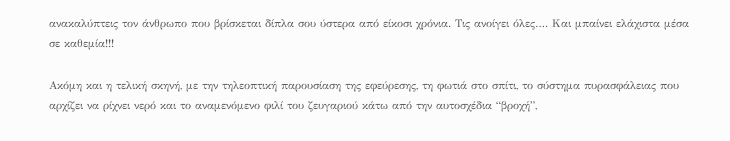ανακαλύπτεις τον άνθρωπο που βρίσκεται δίπλα σου ύστερα από είκοσι χρόνια. Τις ανοίγει όλες…. Και μπαίνει ελάχιστα μέσα σε καθεμία!!!

Ακόμη και η τελική σκηνή, με την τηλεοπτική παρουσίαση της εφεύρεσης, τη φωτιά στο σπίτι, το σύστημα πυρασφάλειας που αρχίζει να ρίχνει νερό και το αναμενόμενο φιλί του ζευγαριού κάτω από την αυτοσχέδια “βροχή”,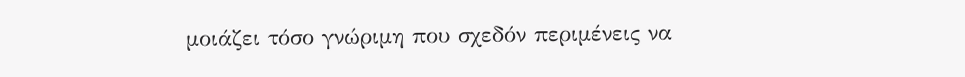μοιάζει τόσο γνώριμη που σχεδόν περιμένεις να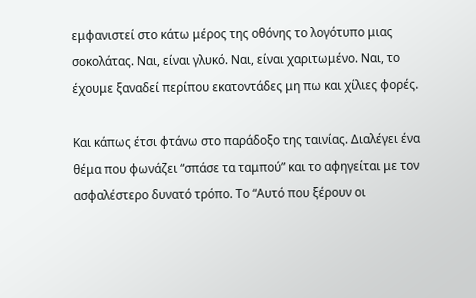εμφανιστεί στο κάτω μέρος της οθόνης το λογότυπο μιας σοκολάτας. Ναι, είναι γλυκό. Ναι, είναι χαριτωμένο. Ναι, το έχουμε ξαναδεί περίπου εκατοντάδες μη πω και χίλιες φορές.

Και κάπως έτσι φτάνω στο παράδοξο της ταινίας. Διαλέγει ένα θέμα που φωνάζει “σπάσε τα ταμπού” και το αφηγείται με τον ασφαλέστερο δυνατό τρόπο. Το “Αυτό που ξέρουν οι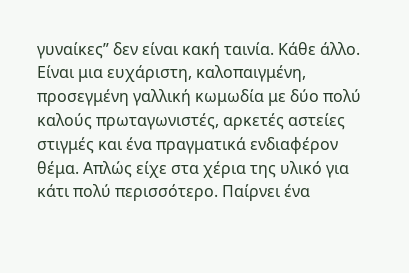γυναίκες” δεν είναι κακή ταινία. Κάθε άλλο. Είναι μια ευχάριστη, καλοπαιγμένη, προσεγμένη γαλλική κωμωδία με δύο πολύ καλούς πρωταγωνιστές, αρκετές αστείες στιγμές και ένα πραγματικά ενδιαφέρον θέμα. Απλώς είχε στα χέρια της υλικό για κάτι πολύ περισσότερο. Παίρνει ένα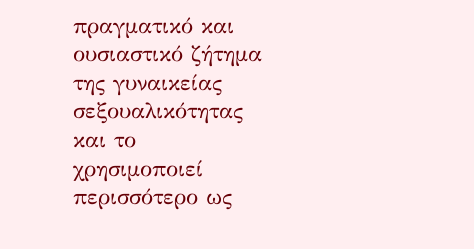πραγματικό και ουσιαστικό ζήτημα της γυναικείας σεξουαλικότητας και το χρησιμοποιεί περισσότερο ως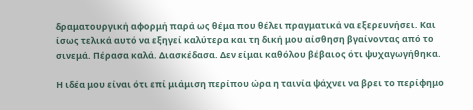δραματουργική αφορμή παρά ως θέμα που θέλει πραγματικά να εξερευνήσει. Και ίσως τελικά αυτό να εξηγεί καλύτερα και τη δική μου αίσθηση βγαίνοντας από το σινεμά. Πέρασα καλά. Διασκέδασα. Δεν είμαι καθόλου βέβαιος ότι ψυχαγωγήθηκα.

Η ιδέα μου είναι ότι επί μιάμιση περίπου ώρα η ταινία ψάχνει να βρει το περίφημο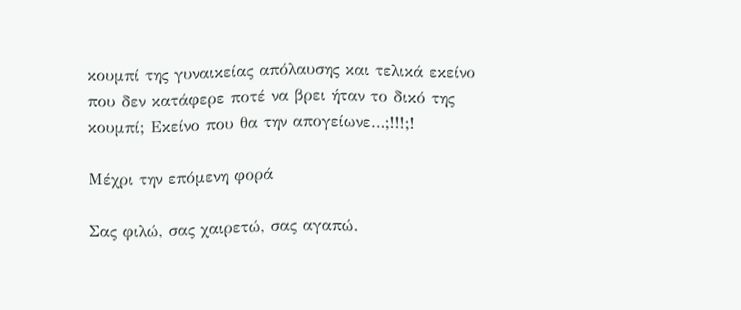κουμπί της γυναικείας απόλαυσης και τελικά εκείνο που δεν κατάφερε ποτέ να βρει ήταν το δικό της κουμπί; Εκείνο που θα την απογείωνε…;!!!;!

Μέχρι την επόμενη φορά

Σας φιλώ, σας χαιρετώ, σας αγαπώ.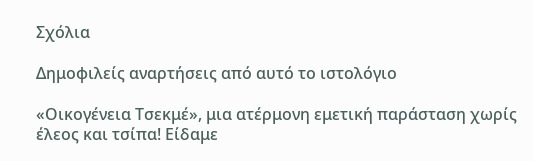Σχόλια

Δημοφιλείς αναρτήσεις από αυτό το ιστολόγιο

«Οικογένεια Τσεκμέ», μια ατέρμονη εμετική παράσταση χωρίς έλεος και τσίπα! Είδαμε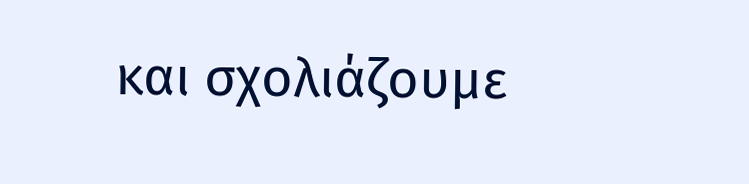και σχολιάζουμε